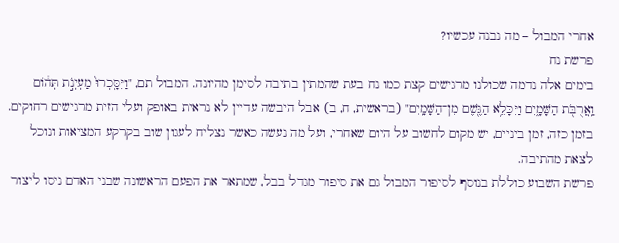אחרי המבול – מה נבנה עכשיו?
פרשת נח
בימים אלה נדמה שכולנו מרגישים קצת כמו נח בעת שהמתין בתיבה לסימן מהיונה. המבול תם, "וַיִּסָּֽכְרוּ֙ מַעְיְנֹ֣ת תְּה֔וֹם וַֽאֲרֻבֹּ֖ת הַשָּׁמָ֑יִם וַיִּכָּלֵ֥א הַגֶּ֖שֶׁם מִן־הַשָּׁמָֽיִם" (בראשית, ח, ב) אבל היבשה עדיין לא נראית באופק ועלי הזית מרגישים רחוקים.
בזמן כזה, זמן ביניים, יש מקום לחשוב על היום שאחרי, ועל מה נעשה כאשר נצליח לעגון שוב בקרקע המציאות ונוכל לצאת מהתיבה.
פרשת השבוע כוללת בנוסף לסיפור המבול גם את סיפור מגדל בבל, שמתאר את הפעם הראשונה שבני האדם ניסו ליצור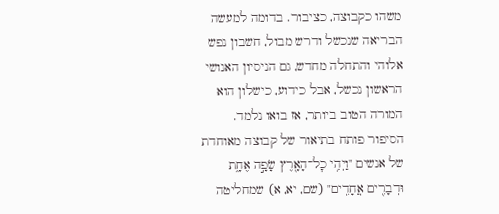משהו כקבוצה, כציבור. בדומה למעשה הבריאה שנכשל ודרש מבול, חשבון נפש אלוהי והתחלה מחדש, גם הניסיון האנושי הראשון נכשל, אבל כידוע, כישלון הוא המורה הטוב ביותר, אז בואו נלמד.
הסיפור פותח בתיאור של קבוצה מאוחדת של אנשים "וַיְהִ֥י כׇל־הָאָ֖רֶץ שָׂפָ֣ה אֶחָ֑ת וּדְבָרִ֖ים אֲחָדִֽים" (שם, יא, א) שמחליטה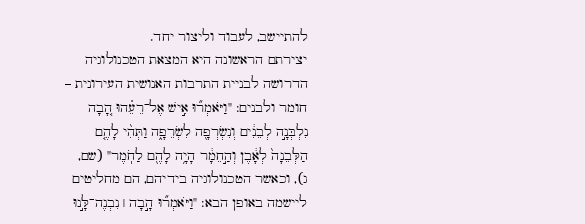להתיישב, לעבוד וליצור יחד.
יצירתם הראשונה היא המצאת הטכנולוגיה הדרושה לבניית התרבות האנושית העירונית – חומר ולבנים: "וַיֹּאמְר֞וּ אִ֣ישׁ אֶל־רֵעֵ֗הוּ הָ֚בָה נִלְבְּנָ֣ה לְבֵנִ֔ים וְנִשְׂרְפָ֖ה לִשְׂרֵפָ֑ה וַתְּהִ֨י לָהֶ֤ם הַלְּבֵנָה֙ לְאָ֔בֶן וְהַ֣חֵמָ֔ר הָיָ֥ה לָהֶ֖ם לַחֹֽמֶר" (שם, ג), וכאשר הטכנולוגיה בידיהם, הם מחליטים ליישמה באופן הבא: "וַיֹּאמְר֞וּ הָ֣בָה ׀ נִבְנֶה־לָּ֣נוּ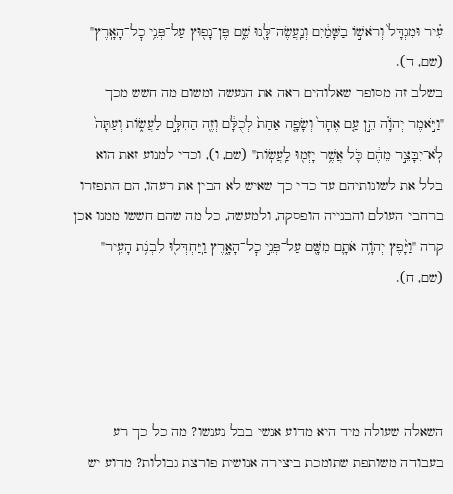עִ֗יר וּמִגְדָּל֙ וְרֹאשׁ֣וֹ בַשָּׁמַ֔יִם וְנַֽעֲשֶׂה־לָּ֖נוּ שֵׁ֑ם פֶּן־נָפ֖וּץ עַל־פְּנֵ֥י כׇל־הָאָֽרֶץ" (שם, ד).
בשלב זה מסופר שאלוהים ראה את הנעשה ומשום מה חשש מכך "וַיֹּ֣אמֶר יְהֹוָ֗ה הֵ֣ן עַ֤ם אֶחָד֙ וְשָׂפָ֤ה אַחַת֙ לְכֻלָּ֔ם וְזֶ֖ה הַחִלָּ֣ם לַעֲשׂ֑וֹת וְעַתָּה֙ לֹֽא־יִבָּצֵ֣ר מֵהֶ֔ם כֹּ֛ל אֲשֶׁ֥ר יָזְמ֖וּ לַֽעֲשֽׂוֹת" (שם, ו), וכדי למנוע זאת הוא בלל את לשונותיהם עד כדי כך שאיש לא הבין את רעהו, הם התפזרו ברחבי העולם והבנייה הופסקה, ולמעשה, כל מה שהם חששו ממנו אכן קרה "וַיָּ֨פֶץ יְהֹוָ֥ה אֹתָ֛ם מִשָּׁ֖ם עַל־פְּנֵ֣י כׇל־הָאָ֑רֶץ וַֽיַּחְדְּל֖וּ לִבְנֹ֥ת הָעִֽיר" (שם, ח).




השאלה שעולה מיד היא מדוע אנשי בבל נענשו? מה כל כך רע בעבודה משותפת שתומכת ביצירה אנושית פורצת גבולות? מדוע יש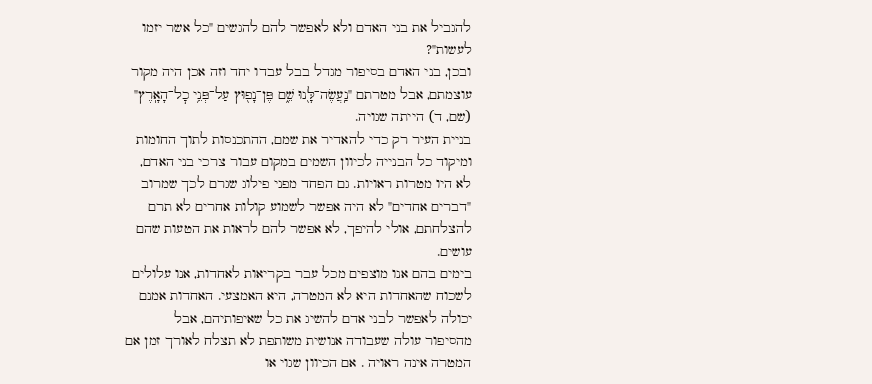להגביל את בני האדם ולא לאפשר להם להגשים "כל אשר יזמו לעשות"?
ובכן, בני האדם בסיפור מגדל בבל עבדו יחד וזה אכן היה מקור עוצמתם, אבל מטרתם "נַֽעֲשֶׂה־לָּ֖נוּ שֵׁ֑ם פֶּן־נָפ֖וּץ עַל־פְּנֵ֥י כׇל־הָאָֽרֶץ" (שם, ד) הייתה שגויה.
בניית העיר רק כדי להאדיר את שמם, ההתכנסות לתוך החומות ומיקוד כל הבנייה לכיוון השמים במקום עבור צרכי בני האדם, לא היו מטרות ראויות. גם הפחד מפני פילוג שגרם לכך שמרוב "דברים אחדים" לא היה אפשר לשמוע קולות אחרים לא תרם להצלחתם, אולי להיפך, לא אפשר להם לראות את הטעות שהם עושים.
בימים בהם אנו מוצפים מכל עבר בקריאות לאחדות, אנו עלולים לשכוח שהאחדות היא לא המטרה, היא האמצעי. האחדות אמנם יכולה לאפשר לבני אדם להשיג את כל שאיפותיהם, אבל מהסיפור עולה שעבודה אנושית משותפת לא תצלח לאורך זמן אם המטרה אינה ראויה . אם הכיוון שגוי או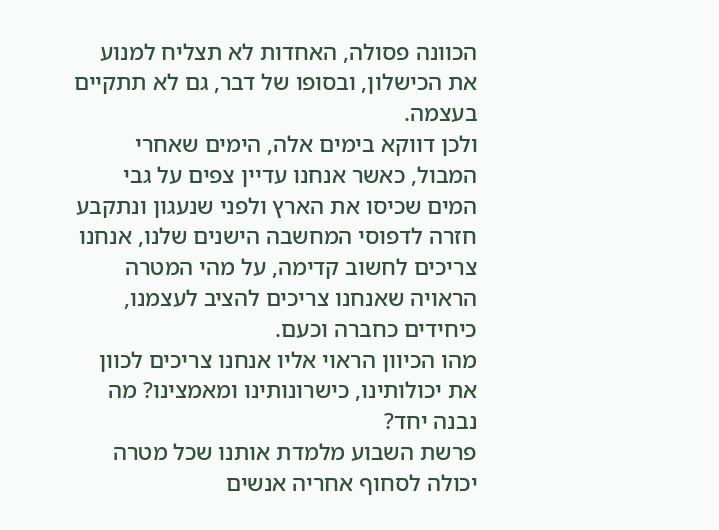הכוונה פסולה, האחדות לא תצליח למנוע את הכישלון, ובסופו של דבר, גם לא תתקיים בעצמה.
ולכן דווקא בימים אלה, הימים שאחרי המבול, כאשר אנחנו עדיין צפים על גבי המים שכיסו את הארץ ולפני שנעגון ונתקבע חזרה לדפוסי המחשבה הישנים שלנו, אנחנו צריכים לחשוב קדימה, על מהי המטרה הראויה שאנחנו צריכים להציב לעצמנו, כיחידים כחברה וכעם.
מהו הכיוון הראוי אליו אנחנו צריכים לכוון את יכולותינו, כישרונותינו ומאמצינו? מה נבנה יחד?
פרשת השבוע מלמדת אותנו שכל מטרה יכולה לסחוף אחריה אנשים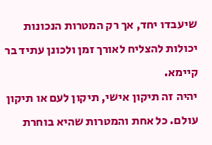שיעבדו יחד, אך רק המטרות הנכונות יכולות להצליח לאורך זמן ולכונן עתיד בר קיימא.
יהיה זה תיקון אישי, תיקון לעם או תיקון עולם. כל אחת והמטרות שהיא בוחרת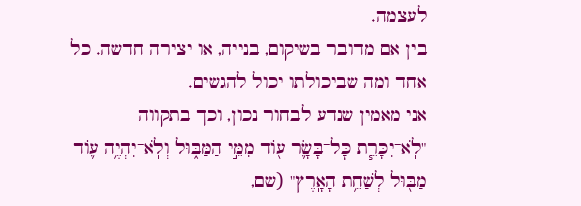לעצמה.
בין אם מדובר בשיקום, בנייה, או יצירה חדשה. כל אחד ומה שביכולתו יכול להגשים.
אני מאמין שנדע לבחור נכון, וכך בתקווה "לֹֽא־יִכָּרֵ֧ת כׇּל־בָּשָׂ֛ר ע֖וֹד מִמֵּ֣י הַמַּבּ֑וּל וְלֹֽא־יִהְיֶ֥ה ע֛וֹד מַבּ֖וּל לְשַׁחֵ֥ת הָאָֽרֶץ" (שם,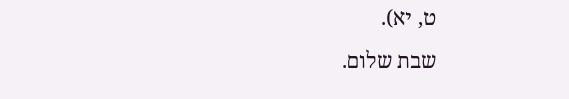ט, יא).
שבת שלום.